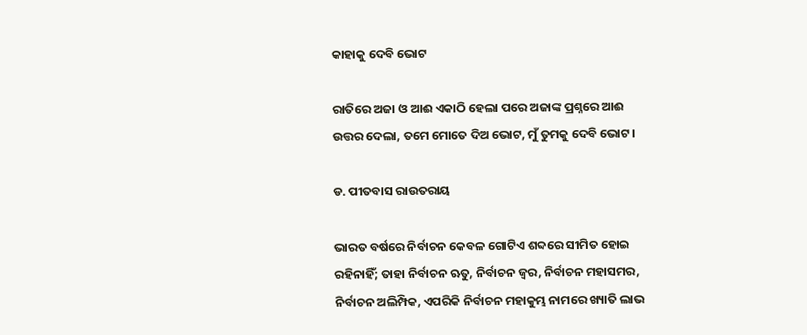କାହାକୁ ଦେବି ଭୋଟ

ରାତିରେ ଅଜା ଓ ଆଈ ଏକାଠି ହେଲା ପରେ ଅଜାଙ୍କ ପ୍ରଶ୍ନରେ ଆଈ ଉତ୍ତର ଦେଲା, ତମେ ମୋତେ ଦିଅ ଭୋଟ, ମୁଁ ତୁମକୁ ଦେବି ଭୋଟ।

ଡ. ପୀତବାସ ରାଉତରାୟ

ଭାରତ ବର୍ଷରେ ନିର୍ବାଚନ କେବଳ ଗୋଟିଏ ଶବ୍ଦରେ ସୀମିତ ହୋଇ ରହିନାହିଁ; ତାହା ନିର୍ବାଚନ ଋତୁ, ନିର୍ବାଚନ ଜ୍ୱର, ନିର୍ବାଚନ ମହାସମର, ନିର୍ବାଚନ ଅଲିମ୍ପିକ, ଏପରିକି ନିର୍ବାଚନ ମହାକୁମ୍ଭ ନାମରେ ଖ୍ୟାତି ଲାଭ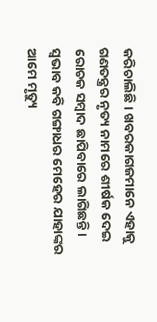କରିଚାଲିଛି। ଖବରକାଗଜମାନେ ଏହାକୁ ଗଣତନ୍ତ୍ରର ନୃତ୍ୟ ନାମରେ ଶୀର୍ଷକ ଦେଇ ରୋଚକ ସମ୍ବାଦ ଛାପିବାରେ ଲାଗିଛନ୍ତି।
ସ୍ୱଭାବ କବି ଗଙ୍ଗାଧର ମେହେର ଯାହାଙ୍କର ଆମେ ମୃତ୍ୟୁ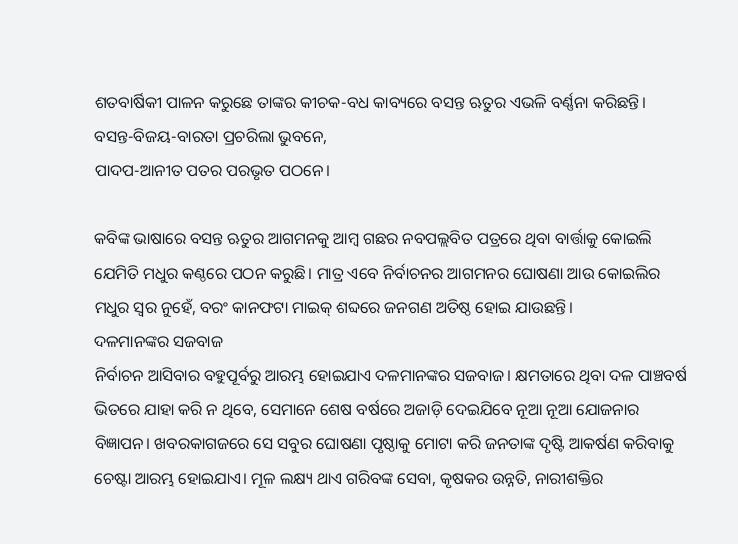ଶତବାର୍ଷିକୀ ପାଳନ କରୁଛେ ତାଙ୍କର କୀଚକ-ବଧ କାବ୍ୟରେ ବସନ୍ତ ଋତୁର ଏଭଳି ବର୍ଣ୍ଣନା କରିଛନ୍ତି।
ବସନ୍ତ-ବିଜୟ-ବାରତା ପ୍ରଚରିଲା ଭୁବନେ,
ପାଦପ-ଆନୀତ ପତର ପରଭୃତ ପଠନେ।

କବିଙ୍କ ଭାଷାରେ ବସନ୍ତ ଋତୁର ଆଗମନକୁ ଆମ୍ବ ଗଛର ନବପଲ୍ଲବିତ ପତ୍ରରେ ଥିବା ବାର୍ତ୍ତାକୁ କୋଇଲି ଯେମିତି ମଧୁର କଣ୍ଠରେ ପଠନ କରୁଛି। ମାତ୍ର ଏବେ ନିର୍ବାଚନର ଆଗମନର ଘୋଷଣା ଆଉ କୋଇଲିର ମଧୁର ସ୍ୱର ନୁହେଁ, ବରଂ କାନଫଟା ମାଇକ୍ ଶବ୍ଦରେ ଜନଗଣ ଅତିଷ୍ଠ ହୋଇ ଯାଉଛନ୍ତି।
ଦଳମାନଙ୍କର ସଜବାଜ
ନିର୍ବାଚନ ଆସିବାର ବହୁପୂର୍ବରୁ ଆରମ୍ଭ ହୋଇଯାଏ ଦଳମାନଙ୍କର ସଜବାଜ। କ୍ଷମତାରେ ଥିବା ଦଳ ପାଞ୍ଚବର୍ଷ ଭିତରେ ଯାହା କରି ନ ଥିବେ, ସେମାନେ ଶେଷ ବର୍ଷରେ ଅଜାଡ଼ି ଦେଇଯିବେ ନୂଆ ନୂଆ ଯୋଜନାର ବିଜ୍ଞାପନ। ଖବରକାଗଜରେ ସେ ସବୁର ଘୋଷଣା ପୃଷ୍ଠାକୁ ମୋଟା କରି ଜନତାଙ୍କ ଦୃଷ୍ଟି ଆକର୍ଷଣ କରିବାକୁ ଚେଷ୍ଟା ଆରମ୍ଭ ହୋଇଯାଏ। ମୂଳ ଲକ୍ଷ୍ୟ ଥାଏ ଗରିବଙ୍କ ସେବା, କୃଷକର ଉନ୍ନତି, ନାରୀଶକ୍ତିର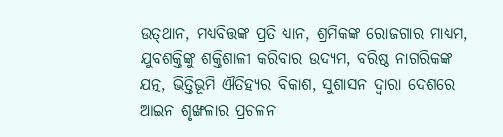ଉତ୍‌ଥାନ, ମଧ୍ୟବିତ୍ତଙ୍କ ପ୍ରତି ଧ୍ୟାନ, ଶ୍ରମିକଙ୍କ ରୋଜଗାର ମାଧ୍ୟମ, ଯୁବଶକ୍ତିଙ୍କୁ ଶକ୍ତିଶାଳୀ କରିବାର ଉଦ୍ୟମ, ବରିଷ୍ଠ ନାଗରିକଙ୍କ ଯତ୍ନ, ଭିତ୍ତିଭୂମି ଐତିହ୍ୟର ବିକାଶ, ସୁଶାସନ ଦ୍ୱାରା ଦେଶରେ ଆଇନ ଶୃଙ୍ଖଳାର ପ୍ରଚଳନ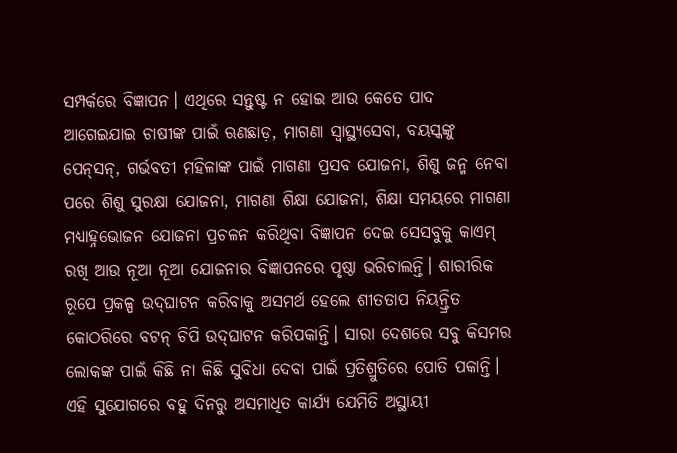ସମ୍ପର୍କରେ ବିଜ୍ଞାପନ। ଏଥିରେ ସନ୍ତୁଷ୍ଟ ନ ହୋଇ ଆଉ କେତେ ପାଦ ଆଗେଇଯାଇ ଚାଷୀଙ୍କ ପାଇଁ ଋଣଛାଡ଼, ମାଗଣା ସ୍ୱାସ୍ଥ୍ୟସେବା, ବୟସ୍କଙ୍କୁ ପେନ୍‌ସନ୍‌, ଗର୍ଭବତୀ ମହିଳାଙ୍କ ପାଇଁ ମାଗଣା ପ୍ରସବ ଯୋଜନା, ଶିଶୁ ଜନ୍ମ ନେବା ପରେ ଶିଶୁ ସୁରକ୍ଷା ଯୋଜନା, ମାଗଣା ଶିକ୍ଷା ଯୋଜନା, ଶିକ୍ଷା ସମୟରେ ମାଗଣା ମଧ୍ୟାହ୍ନଭୋଜନ ଯୋଜନା ପ୍ରଚଳନ କରିଥିବା ବିଜ୍ଞାପନ ଦେଇ ସେସବୁକୁ କାଏମ୍ ରଖି ଆଉ ନୂଆ ନୂଆ ଯୋଜନାର ବିଜ୍ଞାପନରେ ପୃଷ୍ଠା ଭରିଚାଲନ୍ତି। ଶାରୀରିକ ରୂପେ ପ୍ରକଳ୍ପ ଉଦ୍‌ଘାଟନ କରିବାକୁ ଅସମର୍ଥ ହେଲେ ଶୀତତାପ ନିୟନ୍ତ୍ରିତ କୋଠରିରେ ବଟନ୍ ଚିପି ଉଦ୍‌ଘାଟନ କରିପକାନ୍ତି। ସାରା ଦେଶରେ ସବୁ କିସମର ଲୋକଙ୍କ ପାଇଁ କିଛି ନା କିଛି ସୁବିଧା ଦେବା ପାଇଁ ପ୍ରତିଶ୍ରୁତିରେ ପୋତି ପକାନ୍ତି। ଏହି ସୁଯୋଗରେ ବହୁ ଦିନରୁ ଅସମାଧିତ କାର୍ଯ୍ୟ ଯେମିତି ଅସ୍ଥାୟୀ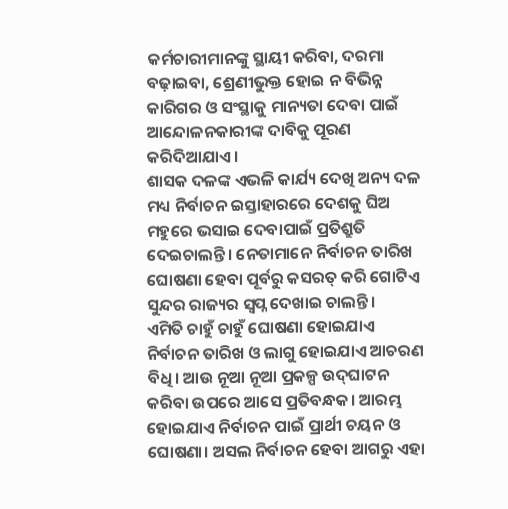କର୍ମଚାରୀମାନଙ୍କୁ ସ୍ଥାୟୀ କରିବା, ଦରମା ବଢ଼ାଇବା, ଶ୍ରେଣୀଭୁକ୍ତ ହୋଇ ନ ବିଭିନ୍ନ କାରିଗର ଓ ସଂସ୍ଥାକୁ ମାନ୍ୟତା ଦେବା ପାଇଁ ଆନ୍ଦୋଳନକାରୀଙ୍କ ଦାବିକୁ ପୂରଣ କରିଦିଆଯାଏ।
ଶାସକ ଦଳଙ୍କ ଏଭଳି କାର୍ଯ୍ୟ ଦେଖି ଅନ୍ୟ ଦଳ ମଧ୍ୟ ନିର୍ବାଚନ ଇସ୍ତାହାରରେ ଦେଶକୁ ଘିଅ ମହୁରେ ଭସାଇ ଦେବାପାଇଁ ପ୍ରତିଶ୍ରୁତି ଦେଇଚାଲନ୍ତି। ନେତାମାନେ ନିର୍ବାଚନ ତାରିଖ ଘୋଷଣା ହେବା ପୂର୍ବରୁ କସରତ୍ କରି ଗୋଟିଏ ସୁନ୍ଦର ରାଜ୍ୟର ସ୍ୱପ୍ନ ଦେଖାଇ ଚାଲନ୍ତି।
ଏମିତି ଚାହୁଁ ଚାହୁଁ ଘୋଷଣା ହୋଇଯାଏ ନିର୍ବାଚନ ତାରିଖ ଓ ଲାଗୁ ହୋଇଯାଏ ଆଚରଣ ବିଧି। ଆଉ ନୂଆ ନୂଆ ପ୍ରକଳ୍ପ ଉଦ୍‌ଘାଟନ କରିବା ଉପରେ ଆସେ ପ୍ରତିବନ୍ଧକ। ଆରମ୍ଭ ହୋଇଯାଏ ନିର୍ବାଚନ ପାଇଁ ପ୍ରାର୍ଥୀ ଚୟନ ଓ ଘୋଷଣା। ଅସଲ ନିର୍ବାଚନ ହେବା ଆଗରୁ ଏହା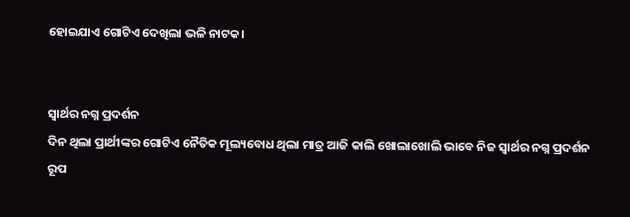ହୋଇଯାଏ ଗୋଟିଏ ଦେଖିଲା ଭଳି ନାଟକ।


ସ୍ୱାର୍ଥର ନଗ୍ନ ପ୍ରଦର୍ଶନ
ଦିନ ଥିଲା ପ୍ରାର୍ଥୀଙ୍କର ଗୋଟିଏ ନୈତିକ ମୂଲ୍ୟବୋଧ ଥିଲା ମାତ୍ର ଆଜି କାଲି ଖୋଲାଖୋଲି ଭାବେ ନିଜ ସ୍ୱାର୍ଥର ନଗ୍ନ ପ୍ରଦର୍ଶନ ରୂପ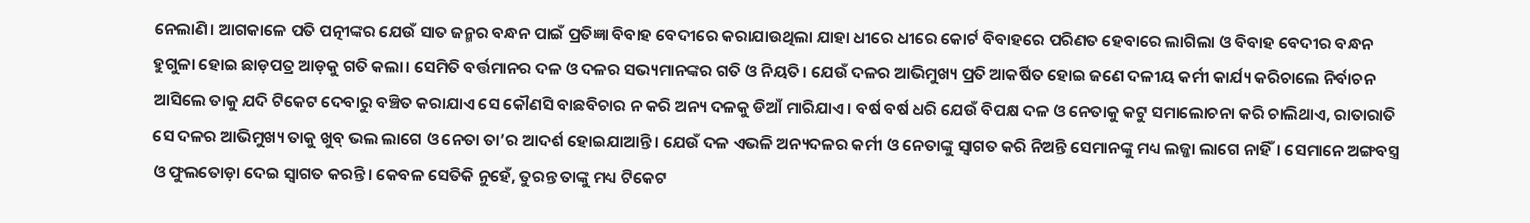ନେଲାଣି। ଆଗକାଳେ ପତି ପତ୍ନୀଙ୍କର ଯେଉଁ ସାତ ଜନ୍ମର ବନ୍ଧନ ପାଇଁ ପ୍ରତିଜ୍ଞା ବିବାହ ବେଦୀରେ କରାଯାଉଥିଲା ଯାହା ଧୀରେ ଧୀରେ କୋର୍ଟ ବିବାହରେ ପରିଣତ ହେବାରେ ଲାଗିଲା ଓ ବିବାହ ବେଦୀର ବନ୍ଧନ ହୁଗୁଳା ହୋଇ ଛାଡ଼ପତ୍ର ଆଡ଼କୁ ଗତି କଲା। ସେମିତି ବର୍ତ୍ତମାନର ଦଳ ଓ ଦଳର ସଭ୍ୟମାନଙ୍କର ଗତି ଓ ନିୟତି। ଯେଉଁ ଦଳର ଆଭିମୁଖ୍ୟ ପ୍ରତି ଆକର୍ଷିତ ହୋଇ ଜଣେ ଦଳୀୟ କର୍ମୀ କାର୍ଯ୍ୟ କରିଚାଲେ ନିର୍ବାଚନ ଆସିଲେ ତାକୁ ଯଦି ଟିକେଟ ଦେବାରୁ ବଞ୍ଚିତ କରାଯାଏ ସେ କୌଣସି ବାଛବିଚାର ନ କରି ଅନ୍ୟ ଦଳକୁ ଡିଆଁ ମାରିଯାଏ। ବର୍ଷ ବର୍ଷ ଧରି ଯେଉଁ ବିପକ୍ଷ ଦଳ ଓ ନେତାକୁ କଟୁ ସମାଲୋଚନା କରି ଚାଲିଥାଏ, ରାତାରାତି ସେ ଦଳର ଆଭିମୁଖ୍ୟ ତାକୁ ଖୁବ୍ ଭଲ ଲାଗେ ଓ ନେତା ତା’ର ଆଦର୍ଶ ହୋଇଯାଆନ୍ତି। ଯେଉଁ ଦଳ ଏଭଳି ଅନ୍ୟଦଳର କର୍ମୀ ଓ ନେତାଙ୍କୁ ସ୍ୱାଗତ କରି ନିଅନ୍ତି ସେମାନଙ୍କୁ ମଧ୍ୟ ଲଜ୍ଜା ଲାଗେ ନାହିଁ। ସେମାନେ ଅଙ୍ଗବସ୍ତ୍ର ଓ ଫୁଲତୋଡ଼ା ଦେଇ ସ୍ୱାଗତ କରନ୍ତି। କେବଳ ସେତିକି ନୁହେଁ, ତୁରନ୍ତ ତାଙ୍କୁ ମଧ୍ୟ ଟିକେଟ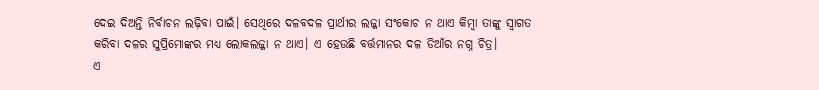ଦେଇ ଦିଅନ୍ତି ନିର୍ବାଚନ ଲଢ଼ିବା ପାଇଁ। ସେଥିରେ ଦଳବଦଳ ପ୍ରାର୍ଥୀର ଲଜ୍ଜା ସଂକୋଚ ନ ଥାଏ କିମ୍ବା ତାଙ୍କୁ ସ୍ୱାଗତ କରିବା ଦଳର ସୁପ୍ରିମୋଙ୍କର ମଧ୍ୟ ଲୋକଲଜ୍ଜା ନ ଥାଏ। ଏ ହେଉଛି ବର୍ତ୍ତମାନର ଦଳ ଡିଆଁର ନଗ୍ନ ଚିତ୍ର।
ଏ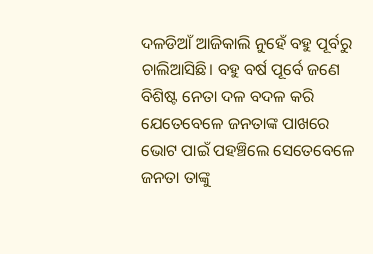ଦଳଡିଆଁ ଆଜିକାଲି ନୁହେଁ ବହୁ ପୂର୍ବରୁ ଚାଲିଆସିଛି। ବହୁ ବର୍ଷ ପୂର୍ବେ ଜଣେ ବିଶିଷ୍ଟ ନେତା ଦଳ ବଦଳ କରି ଯେତେବେଳେ ଜନତାଙ୍କ ପାଖରେ ଭୋଟ ପାଇଁ ପହଞ୍ଚିଲେ ସେତେବେଳେ ଜନତା ତାଙ୍କୁ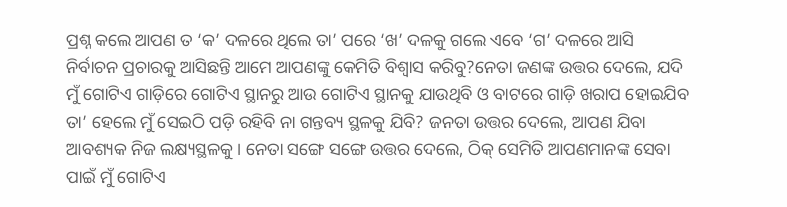ପ୍ରଶ୍ନ କଲେ ଆପଣ ତ ‘କ’ ଦଳରେ ଥିଲେ ତା’ ପରେ ‘ଖ’ ଦଳକୁ ଗଲେ ଏବେ ‘ଗ’ ଦଳରେ ଆସି ନିର୍ବାଚନ ପ୍ରଚାରକୁ ଆସିଛନ୍ତି ଆମେ ଆପଣଙ୍କୁ କେମିତି ବିଶ୍ୱାସ କରିବୁ?ନେତା ଜଣଙ୍କ ଉତ୍ତର ଦେଲେ, ଯଦି ମୁଁ ଗୋଟିଏ ଗାଡ଼ିରେ ଗୋଟିଏ ସ୍ଥାନରୁ ଆଉ ଗୋଟିଏ ସ୍ଥାନକୁ ଯାଉଥିବି ଓ ବାଟରେ ଗାଡ଼ି ଖରାପ ହୋଇଯିବ ତା’ ହେଲେ ମୁଁ ସେଇଠି ପଡ଼ି ରହିବି ନା ଗନ୍ତବ୍ୟ ସ୍ଥଳକୁ ଯିବି? ଜନତା ଉତ୍ତର ଦେଲେ, ଆପଣ ଯିବା ଆବଶ୍ୟକ ନିଜ ଲକ୍ଷ୍ୟସ୍ଥଳକୁ। ନେତା ସଙ୍ଗେ ସଙ୍ଗେ ଉତ୍ତର ଦେଲେ, ଠିକ୍ ସେମିତି ଆପଣମାନଙ୍କ ସେବା ପାଇଁ ମୁଁ ଗୋଟିଏ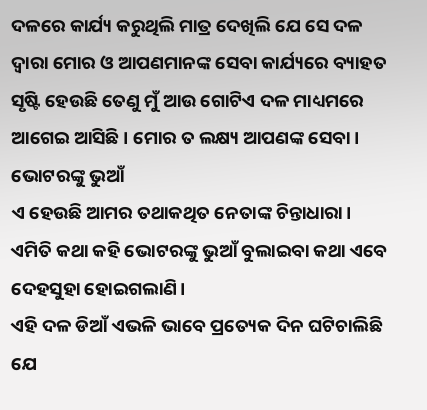ଦଳରେ କାର୍ଯ୍ୟ କରୁଥିଲି ମାତ୍ର ଦେଖିଲି ଯେ ସେ ଦଳ ଦ୍ୱାରା ମୋର ଓ ଆପଣମାନଙ୍କ ସେବା କାର୍ଯ୍ୟରେ ବ୍ୟାହତ ସୃଷ୍ଟି ହେଉଛି ତେଣୁ ମୁଁ ଆଉ ଗୋଟିଏ ଦଳ ମାଧ୍ୟମରେ ଆଗେଇ ଆସିଛି। ମୋର ତ ଲକ୍ଷ୍ୟ ଆପଣଙ୍କ ସେବା।
ଭୋଟରଙ୍କୁ ଭୁଆଁ
ଏ ହେଉଛି ଆମର ତଥାକଥିତ ନେତାଙ୍କ ଚିନ୍ତାଧାରା। ଏମିତି କଥା କହି ଭୋଟରଙ୍କୁ ଭୁଆଁ ବୁଲାଇବା କଥା ଏବେ ଦେହସୁହା ହୋଇଗଲାଣି।
ଏହି ଦଳ ଡିଆଁ ଏଭଳି ଭାବେ ପ୍ରତ୍ୟେକ ଦିନ ଘଟିଚାଲିଛି ଯେ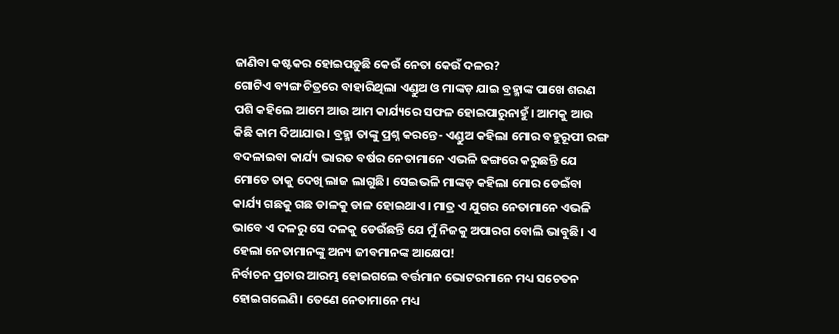ଜାଣିବା କଷ୍ଟକର ହୋଇପଡ଼ୁଛି କେଉଁ ନେତା କେଉଁ ଦଳର?
ଗୋଟିଏ ବ୍ୟଙ୍ଗ ଚିତ୍ରରେ ବାହାରିଥିଲା ଏଣ୍ଡୁଅ ଓ ମାଙ୍କଡ଼ ଯାଇ ବ୍ରହ୍ମାଙ୍କ ପାଖେ ଶରଣ ପଶି କହିଲେ ଆମେ ଆଉ ଆମ କାର୍ଯ୍ୟରେ ସଫଳ ହୋଇପାରୁନାହୁଁ। ଆମକୁ ଆଉ କିଛି କାମ ଦିଆଯାଉ। ବ୍ରହ୍ମା ତାଙ୍କୁ ପ୍ରଶ୍ନ କରନ୍ତେ- ଏଣ୍ଡୁଅ କହିଲା ମୋର ବହୁରୂପୀ ରଙ୍ଗ ବଦଳାଇବା କାର୍ଯ୍ୟ ଭାରତ ବର୍ଷର ନେତାମାନେ ଏଭଳି ଢଙ୍ଗରେ କରୁଛନ୍ତି ଯେ ମୋତେ ତାକୁ ଦେଖି ଲାଜ ଲାଗୁଛି। ସେଇଭଳି ମାଙ୍କଡ଼ କହିଲା ମୋର ଡେଇଁବା କାର୍ଯ୍ୟ ଗଛକୁ ଗଛ ଡାଳକୁ ଡାଳ ହୋଇଥାଏ। ମାତ୍ର ଏ ଯୁଗର ନେତାମାନେ ଏଭଳି ଭାବେ ଏ ଦଳରୁ ସେ ଦଳକୁ ଡେଉଁଛନ୍ତି ଯେ ମୁଁ ନିଜକୁ ଅପାରଗ ବୋଲି ଭାବୁଛି। ଏ ହେଲା ନେତାମାନଙ୍କୁ ଅନ୍ୟ ଜୀବମାନଙ୍କ ଆକ୍ଷେପ!
ନିର୍ବାଚନ ପ୍ରଚାର ଆରମ୍ଭ ହୋଇଗଲେ ବର୍ତ୍ତମାନ ଭୋଟରମାନେ ମଧ୍ୟ ସଚେତନ ହୋଇଗଲେଣି। ତେଣେ ନେତାମାନେ ମଧ୍ୟ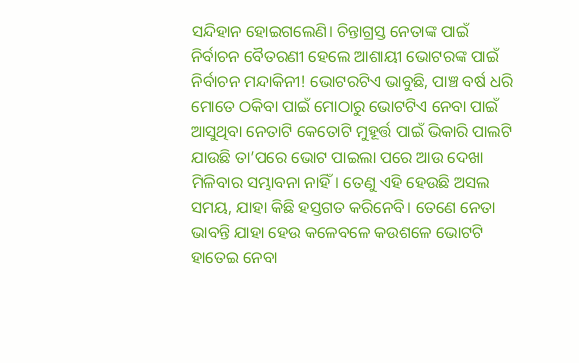ସନ୍ଦିହାନ ହୋଇଗଲେଣି। ଚିନ୍ତାଗ୍ରସ୍ତ ନେତାଙ୍କ ପାଇଁ ନିର୍ବାଚନ ବୈତରଣୀ ହେଲେ ଆଶାୟୀ ଭୋଟରଙ୍କ ପାଇଁ ନିର୍ବାଚନ ମନ୍ଦାକିନୀ! ଭୋଟରଟିଏ ଭାବୁଛି, ପାଞ୍ଚ ବର୍ଷ ଧରି ମୋତେ ଠକିବା ପାଇଁ ମୋଠାରୁ ଭୋଟଟିଏ ନେବା ପାଇଁ ଆସୁଥିବା ନେତାଟି କେତୋଟି ମୁହୂର୍ତ୍ତ ପାଇଁ ଭିକାରି ପାଲଟି ଯାଉଛି ତା’ପରେ ଭୋଟ ପାଇଲା ପରେ ଆଉ ଦେଖା ମିଳିବାର ସମ୍ଭାବନା ନାହିଁ। ତେଣୁ ଏହି ହେଉଛି ଅସଲ ସମୟ, ଯାହା କିଛି ହସ୍ତଗତ କରିନେବି। ତେଣେ ନେତା ଭାବନ୍ତି ଯାହା ହେଉ କଳେବଳେ କଉଶଳେ ଭୋଟଟି ହାତେଇ ନେବା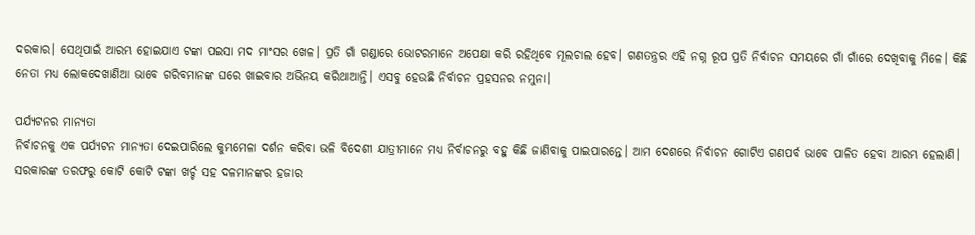ଦରକାର। ସେଥିପାଇଁ ଆରମ୍ଭ ହୋଇଯାଏ ଟଙ୍କା ପଇସା ମଦ ମାଂସର ଖେଳ। ପ୍ରତି ଗାଁ ଗଣ୍ଡାରେ ଭୋଟରମାନେ ଅପେକ୍ଷା କରି ରହିଥିବେ ମୂଲଚାଲ ହେବ। ଗଣତନ୍ତ୍ରର ଏହି ନଗ୍ନ ରୂପ ପ୍ରତି ନିର୍ବାଚନ ସମୟରେ ଗାଁ ଗାଁରେ ଦେଖିବାକୁ ମିଳେ। କିଛି ନେତା ମଧ୍ୟ ଲୋକଦେଖାଣିଆ ଭାବେ ଗରିବମାନଙ୍କ ଘରେ ଖାଇବାର ଅଭିନୟ କରିଥାଆନ୍ତି। ଏସବୁ ହେଉଛି ନିର୍ବାଚନ ପ୍ରହସନର ନମୁନା।

ପର୍ଯ୍ୟଟନର ମାନ୍ୟତା
ନିର୍ବାଚନକୁ ଏକ ପର୍ଯ୍ୟଟନ ମାନ୍ୟତା ଦେଇପାରିଲେ କୁମ୍ଭମେଳା ଦର୍ଶନ କରିବା ଭଳି ବିଦେଶୀ ଯାତ୍ରୀମାନେ ମଧ୍ୟ ନିର୍ବାଚନରୁ ବହୁ କିଛି ଜାଣିବାକୁ ପାଇପାରନ୍ତେ। ଆମ ଦେଶରେ ନିର୍ବାଚନ ଗୋଟିଏ ଗଣପର୍ବ ଭାବେ ପାଳିତ ହେବା ଆରମ୍ଭ ହେଲାଣି। ସରକାରଙ୍କ ତରଫରୁ କୋଟି କୋଟି ଟଙ୍କା ଖର୍ଚ୍ଚ ସହ ଦଳମାନଙ୍କର ହଜାର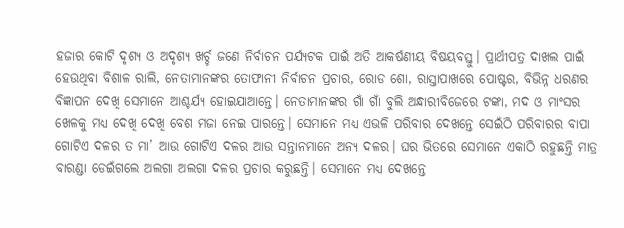ହଜାର କୋଟି ଦୃଶ୍ୟ ଓ ଅଦୃଶ୍ୟ ଖର୍ଚ୍ଚ ଜଣେ ନିର୍ବାଚନ ପର୍ଯ୍ୟଟକ ପାଇଁ ଅତି ଆକର୍ଷଣୀୟ ବିଷୟବସ୍ତୁ। ପ୍ରାର୍ଥୀପତ୍ର ଦାଖଲ ପାଇଁ ହେଉଥିବା ବିଶାଳ ରାଲି, ନେତାମାନଙ୍କର ତୋଫାନୀ ନିର୍ବାଚନ ପ୍ରଚାର, ରୋଡ ଶୋ, ରାସ୍ତାପାଖରେ ପୋଷ୍ଟର, ବିଭିନ୍ନ ଧରଣର ବିଜ୍ଞାପନ ଦେଖି ସେମାନେ ଆଶ୍ଚର୍ଯ୍ୟ ହୋଇଯାଆନ୍ତେ। ନେତାମାନଙ୍କର ଗାଁ ଗାଁ ବୁଲି ଅନ୍ଧାରୀବିଜେରେ ଟଙ୍କା, ମଦ ଓ ମାଂସର ଖେଳକୁ ମଧ୍ୟ ଦେଖି ଦେଖି ବେଶ ମଜା ନେଇ ପାରନ୍ତେ। ସେମାନେ ମଧ୍ୟ ଏଭଳି ପରିବାର ଦେଖନ୍ତେ ସେଇଁଠି ପରିବାରର ବାପା ଗୋଟିଏ ଦଳର ତ ମା’ ଆଉ ଗୋଟିଏ ଦଳର ଆଉ ସନ୍ତାନମାନେ ଅନ୍ୟ ଦଳର। ଘର ଭିତରେ ସେମାନେ ଏକାଠି ରହୁଛନ୍ତି ମାତ୍ର ବାରଣ୍ଡା ଡେଇଁଗଲେ ଅଲଗା ଅଲଗା ଦଳର ପ୍ରଚାର କରୁଛନ୍ତି। ସେମାନେ ମଧ୍ୟ ଦେଖନ୍ତେ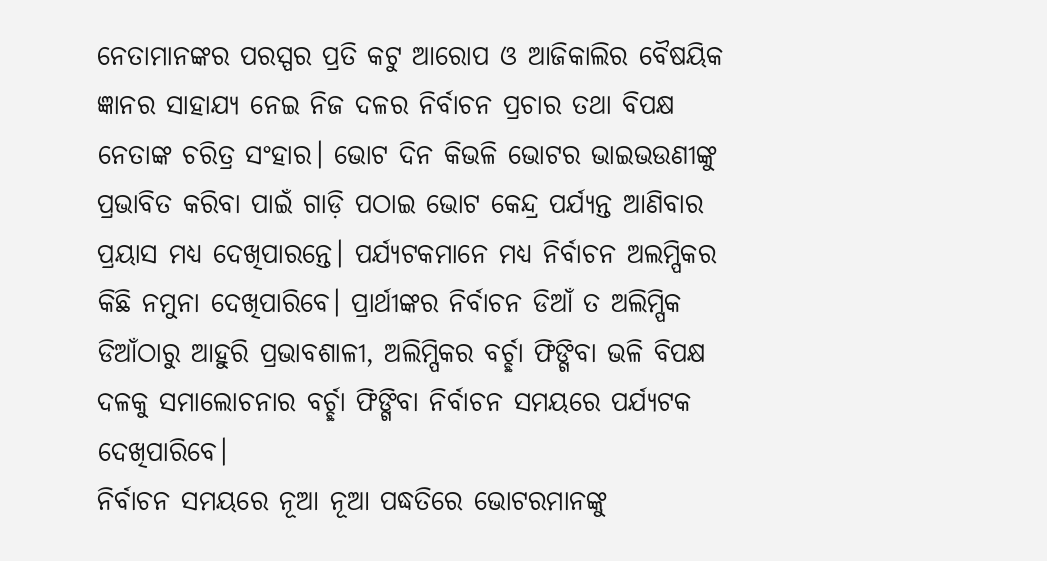ନେତାମାନଙ୍କର ପରସ୍ପର ପ୍ରତି କଟୁ ଆରୋପ ଓ ଆଜିକାଲିର ବୈଷୟିକ ଜ୍ଞାନର ସାହାଯ୍ୟ ନେଇ ନିଜ ଦଳର ନିର୍ବାଚନ ପ୍ରଚାର ତଥା ବିପକ୍ଷ ନେତାଙ୍କ ଚରିତ୍ର ସଂହାର। ଭୋଟ ଦିନ କିଭଳି ଭୋଟର ଭାଇଭଉଣୀଙ୍କୁ ପ୍ରଭାବିତ କରିବା ପାଇଁ ଗାଡ଼ି ପଠାଇ ଭୋଟ କେନ୍ଦ୍ର ପର୍ଯ୍ୟନ୍ତ ଆଣିବାର ପ୍ରୟାସ ମଧ୍ୟ ଦେଖିପାରନ୍ତେ। ପର୍ଯ୍ୟଟକମାନେ ମଧ୍ୟ ନିର୍ବାଚନ ଅଲମ୍ପିକର କିଛି ନମୁନା ଦେଖିପାରିବେ। ପ୍ରାର୍ଥୀଙ୍କର ନିର୍ବାଚନ ଡିଆଁ ତ ଅଲିମ୍ପିକ ଡିଆଁଠାରୁ ଆହୁରି ପ୍ରଭାବଶାଳୀ, ଅଲିମ୍ପିକର ବର୍ଚ୍ଛା ଫିଙ୍ଗିବା ଭଳି ବିପକ୍ଷ ଦଳକୁ ସମାଲୋଚନାର ବର୍ଚ୍ଛା ଫିଙ୍ଗିବା ନିର୍ବାଚନ ସମୟରେ ପର୍ଯ୍ୟଟକ ଦେଖିପାରିବେ।
ନିର୍ବାଚନ ସମୟରେ ନୂଆ ନୂଆ ପଦ୍ଧତିରେ ଭୋଟରମାନଙ୍କୁ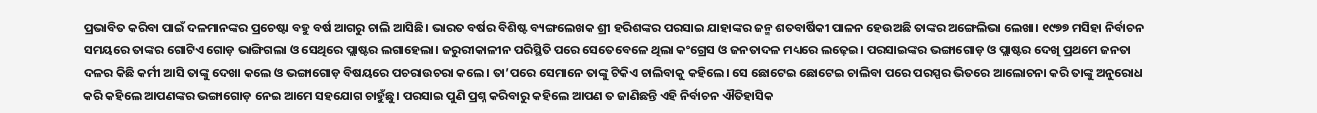ପ୍ରଭାବିତ କରିବା ପାଇଁ ଦଳମାନଙ୍କର ପ୍ରଚେଷ୍ଟା ବହୁ ବର୍ଷ ଆଗରୁ ଚାଲି ଆସିଛି। ଭାରତ ବର୍ଷର ବିଶିଷ୍ଟ ବ୍ୟଙ୍ଗଲେଖକ ଶ୍ରୀ ହରିଶଙ୍କର ପରସାଇ ଯାହାଙ୍କର ଜନ୍ମ ଶତବାର୍ଷିକୀ ପାଳନ ହେଉଅଛି ତାଙ୍କର ଅଙ୍ଗେଲିଭା ଲେଖା। ୧୯୭୭ ମସିହା ନିର୍ବାଚନ ସମୟରେ ତାଙ୍କର ଗୋଟିଏ ଗୋଡ଼ ଭାଙ୍ଗିଗଲା ଓ ସେଥିରେ ପ୍ଲାଷ୍ଟର ଲଗାହେଲା। ଜରୁରୀକାଳୀନ ପରିସ୍ଥିତି ପରେ ସେତେବେଳେ ଥିଲା କଂଗ୍ରେସ ଓ ଜନତାଦଳ ମଧ୍ୟରେ ଲଢ଼େଇ। ପରସାଇଙ୍କର ଭଙ୍ଗାଗୋଡ଼ ଓ ପ୍ଲାଷ୍ଟର ଦେଖି ପ୍ରଥମେ ଜନତା ଦଳର କିଛି କର୍ମୀ ଆସି ତାଙ୍କୁ ଦେଖା କଲେ ଓ ଭଙ୍ଗାଗୋଡ଼ ବିଷୟରେ ପଚରାଉଚରା କଲେ। ତା’ପରେ ସେମାନେ ତାଙ୍କୁ ଟିକିଏ ଚାଲିବାକୁ କହିଲେ। ସେ ଛୋଟେଇ ଛୋଟେଇ ଚାଲିବା ପରେ ପରସ୍ପର ଭିତରେ ଆଲୋଚନା କରି ତାଙ୍କୁ ଅନୁରୋଧ କରି କହିଲେ ଆପଣଙ୍କର ଭଙ୍ଗାଗୋଡ଼ ନେଇ ଆମେ ସହଯୋଗ ଚାହୁଁଛୁ। ପରସାଇ ପୁଣି ପ୍ରଶ୍ନ କରିବାରୁ କହିଲେ ଆପଣ ତ ଜାଣିଛନ୍ତି ଏହି ନିର୍ବାଚନ ଐତିହାସିକ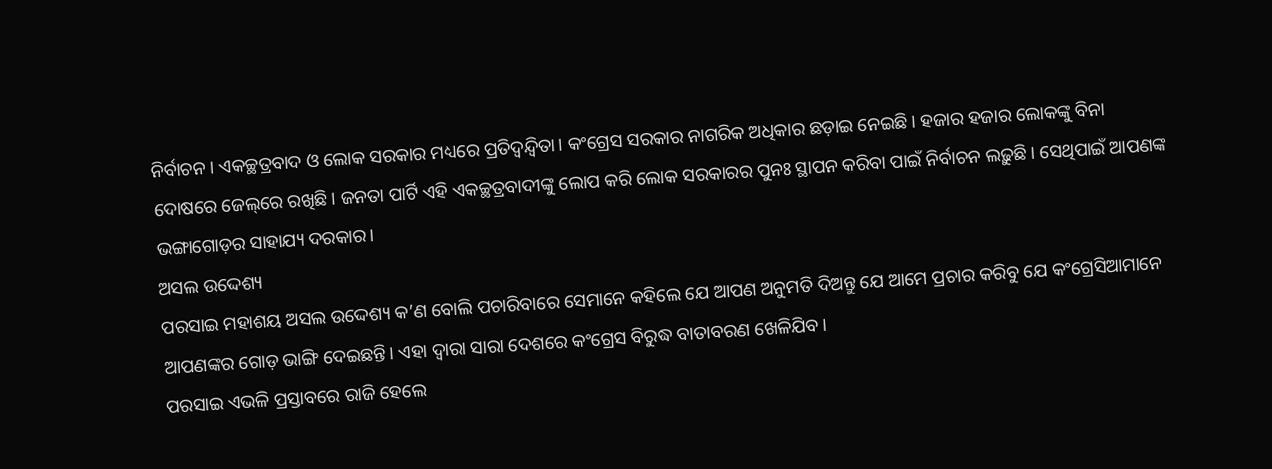ନିର୍ବାଚନ। ଏକଚ୍ଛତ୍ରବାଦ ଓ ଲୋକ ସରକାର ମଧ୍ୟରେ ପ୍ରତିଦ୍ୱନ୍ଦ୍ୱିତା। କଂଗ୍ରେସ ସରକାର ନାଗରିକ ଅଧିକାର ଛଡ଼ାଇ ନେଇଛି। ହଜାର ହଜାର ଲୋକଙ୍କୁ ବିନା ଦୋଷରେ ଜେଲ୍‌ରେ ରଖିଛି। ଜନତା ପାର୍ଟି ଏହି ଏକଚ୍ଛତ୍ରବାଦୀଙ୍କୁ ଲୋପ କରି ଲୋକ ସରକାରର ପୁନଃ ସ୍ଥାପନ କରିବା ପାଇଁ ନିର୍ବାଚନ ଲଢ଼ୁଛି। ସେଥିପାଇଁ ଆପଣଙ୍କ ଭଙ୍ଗାଗୋଡ଼ର ସାହାଯ୍ୟ ଦରକାର।
ଅସଲ ଉଦ୍ଦେଶ୍ୟ
ପରସାଇ ମହାଶୟ ଅସଲ ଉଦ୍ଦେଶ୍ୟ କ’ଣ ବୋଲି ପଚାରିବାରେ ସେମାନେ କହିଲେ ଯେ ଆପଣ ଅନୁମତି ଦିଅନ୍ତୁ ଯେ ଆମେ ପ୍ରଚାର କରିବୁ ଯେ କଂଗ୍ରେସିଆମାନେ ଆପଣଙ୍କର ଗୋଡ଼ ଭାଙ୍ଗି ଦେଇଛନ୍ତି। ଏହା ଦ୍ୱାରା ସାରା ଦେଶରେ କଂଗ୍ରେସ ବିରୁଦ୍ଧ ବାତାବରଣ ଖେଳିଯିବ।
ପରସାଇ ଏଭଳି ପ୍ରସ୍ତାବରେ ରାଜି ହେଲେ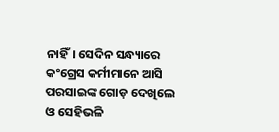ନାହିଁ। ସେଦିନ ସନ୍ଧ୍ୟାରେ କଂଗ୍ରେସ କର୍ମୀମାନେ ଆସି ପରସାଇଙ୍କ ଗୋଡ଼ ଦେଖିଲେ ଓ ସେହିଭଳି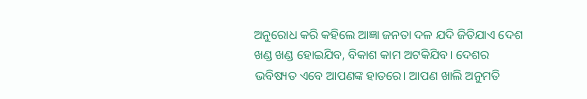ଅନୁରୋଧ କରି କହିଲେ ଆଜ୍ଞା ଜନତା ଦଳ ଯଦି ଜିତିଯାଏ ଦେଶ ଖଣ୍ଡ ଖଣ୍ଡ ହୋଇଯିବ, ବିକାଶ କାମ ଅଟକିଯିବ। ଦେଶର ଭବିଷ୍ୟତ ଏବେ ଆପଣଙ୍କ ହାତରେ। ଆପଣ ଖାଲି ଅନୁମତି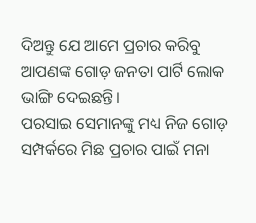ଦିଅନ୍ତୁ ଯେ ଆମେ ପ୍ରଚାର କରିବୁ ଆପଣଙ୍କ ଗୋଡ଼ ଜନତା ପାର୍ଟି ଲୋକ ଭାଙ୍ଗି ଦେଇଛନ୍ତି।
ପରସାଇ ସେମାନଙ୍କୁ ମଧ୍ୟ ନିଜ ଗୋଡ଼ ସମ୍ପର୍କରେ ମିଛ ପ୍ରଚାର ପାଇଁ ମନା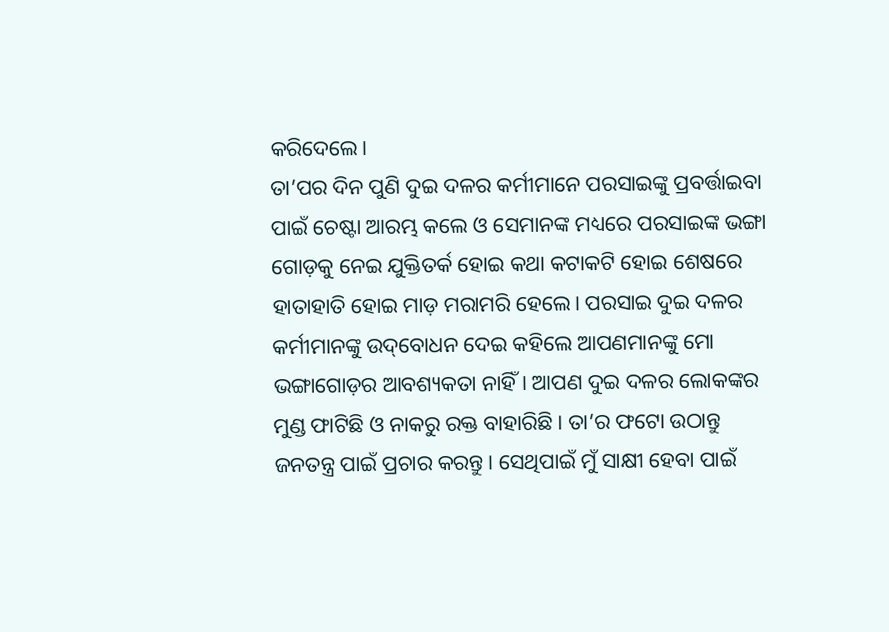କରିଦେଲେ।
ତା’ପର ଦିନ ପୁଣି ଦୁଇ ଦଳର କର୍ମୀମାନେ ପରସାଇଙ୍କୁ ପ୍ରବର୍ତ୍ତାଇବା ପାଇଁ ଚେଷ୍ଟା ଆରମ୍ଭ କଲେ ଓ ସେମାନଙ୍କ ମଧ୍ୟରେ ପରସାଇଙ୍କ ଭଙ୍ଗା ଗୋଡ଼କୁ ନେଇ ଯୁକ୍ତିତର୍କ ହୋଇ କଥା କଟାକଟି ହୋଇ ଶେଷରେ ହାତାହାତି ହୋଇ ମାଡ଼ ମରାମରି ହେଲେ। ପରସାଇ ଦୁଇ ଦଳର କର୍ମୀମାନଙ୍କୁ ଉଦ୍‌ବୋଧନ ଦେଇ କହିଲେ ଆପଣମାନଙ୍କୁ ମୋ ଭଙ୍ଗାଗୋଡ଼ର ଆବଶ୍ୟକତା ନାହିଁ। ଆପଣ ଦୁଇ ଦଳର ଲୋକଙ୍କର ମୁଣ୍ଡ ଫାଟିଛି ଓ ନାକରୁ ରକ୍ତ ବାହାରିଛି। ତା’ର ଫଟୋ ଉଠାନ୍ତୁ ଜନତନ୍ତ୍ର ପାଇଁ ପ୍ରଚାର କରନ୍ତୁ। ସେଥିପାଇଁ ମୁଁ ସାକ୍ଷୀ ହେବା ପାଇଁ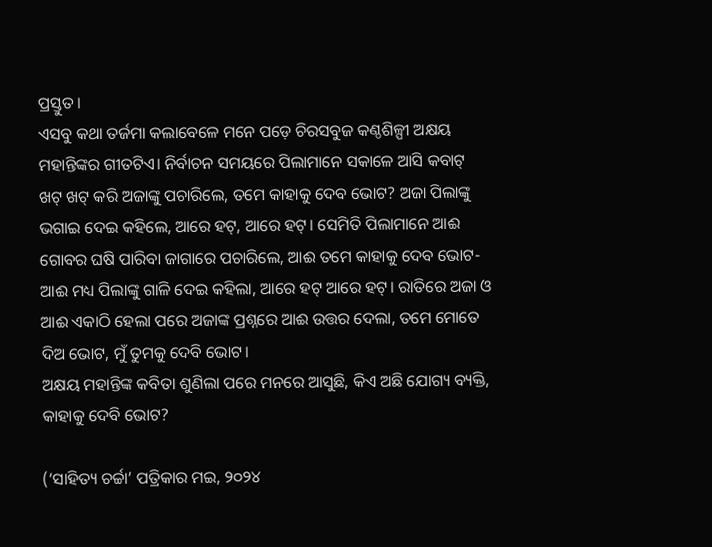ପ୍ରସ୍ତୁତ।
ଏସବୁ କଥା ତର୍ଜମା କଲାବେଳେ ମନେ ପଡ଼େ ଚିରସବୁଜ କଣ୍ଠଶିଳ୍ପୀ ଅକ୍ଷୟ ମହାନ୍ତିଙ୍କର ଗୀତଟିଏ। ନିର୍ବାଚନ ସମୟରେ ପିଲାମାନେ ସକାଳେ ଆସି କବାଟ୍ ଖଟ୍ ଖଟ୍ କରି ଅଜାଙ୍କୁ ପଚାରିଲେ, ତମେ କାହାକୁ ଦେବ ଭୋଟ? ଅଜା ପିଲାଙ୍କୁ ଭଗାଇ ଦେଇ କହିଲେ, ଆରେ ହଟ୍, ଆରେ ହଟ୍। ସେମିତି ପିଲାମାନେ ଆଈ ଗୋବର ଘଷି ପାରିବା ଜାଗାରେ ପଚାରିଲେ, ଆଈ ତମେ କାହାକୁ ଦେବ ଭୋଟ- ଆଈ ମଧ୍ୟ ପିଲାଙ୍କୁ ଗାଳି ଦେଇ କହିଲା, ଆରେ ହଟ୍ ଆରେ ହଟ୍। ରାତିରେ ଅଜା ଓ ଆଈ ଏକାଠି ହେଲା ପରେ ଅଜାଙ୍କ ପ୍ରଶ୍ନରେ ଆଈ ଉତ୍ତର ଦେଲା, ତମେ ମୋତେ ଦିଅ ଭୋଟ, ମୁଁ ତୁମକୁ ଦେବି ଭୋଟ।
ଅକ୍ଷୟ ମହାନ୍ତିଙ୍କ କବିତା ଶୁଣିଲା ପରେ ମନରେ ଆସୁଛି, କିଏ ଅଛି ଯୋଗ୍ୟ ବ୍ୟକ୍ତି, କାହାକୁ ଦେବି ଭୋଟ?

(‘ସାହିତ୍ୟ ଚର୍ଚ୍ଚା’ ପତ୍ରିକାର ମଇ, ୨୦୨୪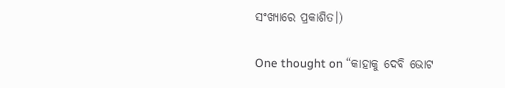ସଂଖ୍ୟାରେ ପ୍ରକାଶିତ।)

One thought on “କାହାକୁ ଦେବି ଭୋଟ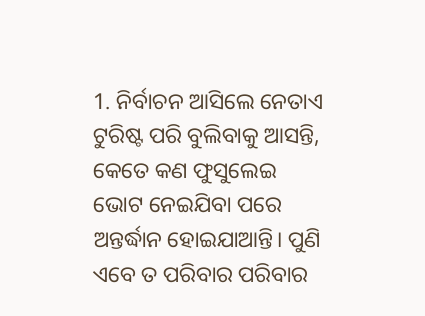1. ନିର୍ବାଚନ ଆସିଲେ ନେତାଏ ଟୁରିଷ୍ଟ ପରି ବୁଲିବାକୁ ଆସନ୍ତି, କେତେ କଣ ଫୁସୁଲେଇ ଭୋଟ ନେଇଯିବା ପରେ ଅନ୍ତର୍ଦ୍ଧାନ ହୋଇଯାଆନ୍ତି। ପୁଣି ଏବେ ତ ପରିବାର ପରିବାର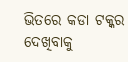ଭିତରେ କଡା ଟକ୍କର ଦେଖିବାକୁ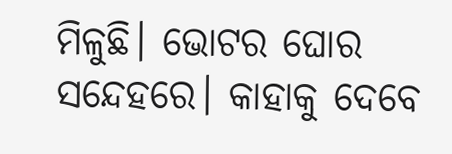ମିଳୁଛି। ଭୋଟର ଘୋର ସନ୍ଦେହରେ। କାହାକୁ ଦେବେ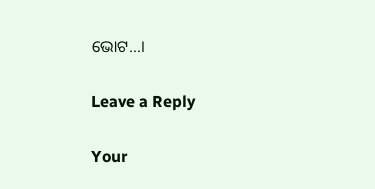ଭୋଟ…।

Leave a Reply

Your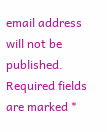email address will not be published. Required fields are marked *